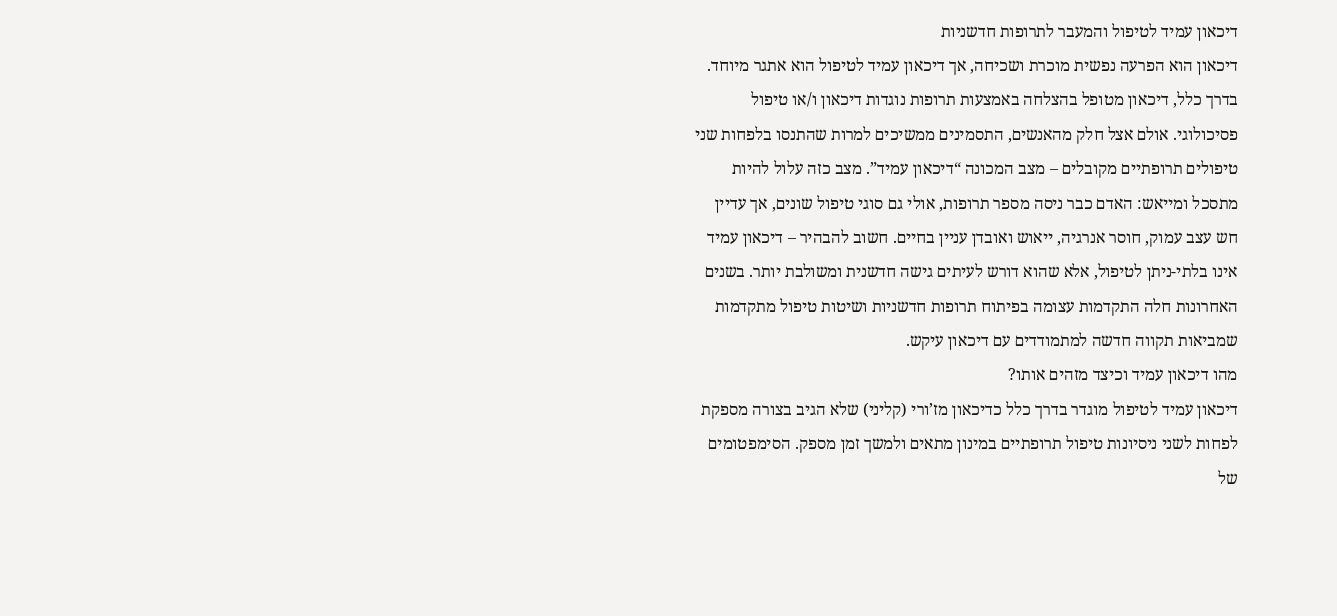דיכאון עמיד לטיפול והמעבר לתרופות חדשניות
דיכאון הוא הפרעה נפשית מוכרת ושכיחה, אך דיכאון עמיד לטיפול הוא אתגר מיוחד. בדרך כלל, דיכאון מטופל בהצלחה באמצעות תרופות נוגדות דיכאון ו/או טיפול פסיכולוגי. אולם אצל חלק מהאנשים, התסמינים ממשיכים למרות שהתנסו בלפחות שני טיפולים תרופתיים מקובלים – מצב המכונה “דיכאון עמיד”. מצב כזה עלול להיות מתסכל ומייאש: האדם כבר ניסה מספר תרופות, אולי גם סוגי טיפול שונים, אך עדיין חש עצב עמוק, חוסר אנרגיה, ייאוש ואובדן עניין בחיים. חשוב להבהיר – דיכאון עמיד אינו בלתי-ניתן לטיפול, אלא שהוא דורש לעיתים גישה חדשנית ומשולבת יותר. בשנים האחרונות חלה התקדמות עצומה בפיתוח תרופות חדשניות ושיטות טיפול מתקדמות שמביאות תקווה חדשה למתמודדים עם דיכאון עיקש.
מהו דיכאון עמיד וכיצד מזהים אותו?
דיכאון עמיד לטיפול מוגדר בדרך כלל כדיכאון מז’ורי (קליני) שלא הגיב בצורה מספקת לפחות לשני ניסיונות טיפול תרופתיים במינון מתאים ולמשך זמן מספק. הסימפטומים של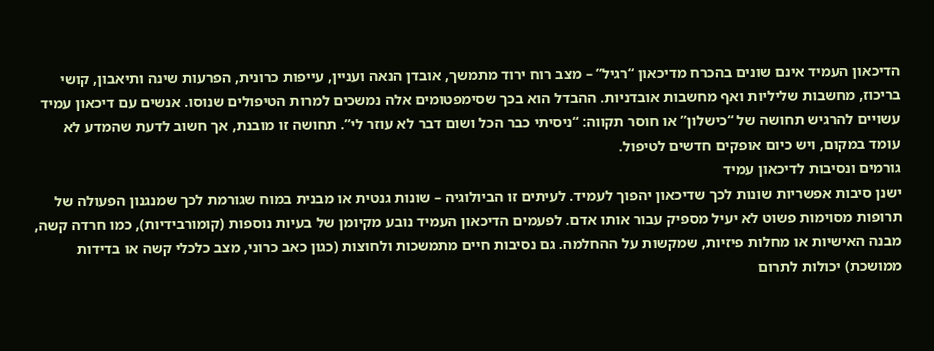הדיכאון העמיד אינם שונים בהכרח מדיכאון “רגיל” – מצב רוח ירוד מתמשך, אובדן הנאה ועניין, עייפות כרונית, הפרעות שינה ותיאבון, קושי בריכוז, מחשבות שליליות ואף מחשבות אובדניות. ההבדל הוא בכך שסימפטומים אלה נמשכים למרות הטיפולים שנוסו. אנשים עם דיכאון עמיד עשויים להרגיש תחושה של “כישלון” או חוסר תקווה: “ניסיתי כבר הכל ושום דבר לא עוזר לי”. תחושה זו מובנת, אך חשוב לדעת שהמדע לא עומד במקום, ויש כיום אופקים חדשים לטיפול.
גורמים ונסיבות לדיכאון עמיד
ישנן סיבות אפשריות שונות לכך שדיכאון יהפוך לעמיד. לעיתים זו הביולוגיה – שונות גנטית או מבנית במוח שגורמת לכך שמנגנון הפעולה של תרופות מסוימות פשוט לא יעיל מספיק עבור אותו אדם. לפעמים הדיכאון העמיד נובע מקיומן של בעיות נוספות (קומורבידיות), כמו חרדה קשה, מבנה האישיות או מחלות פיזיות, שמקשות על ההחלמה. גם נסיבות חיים מתמשכות ולחוצות (כגון כאב כרוני, מצב כלכלי קשה או בדידות ממושכת) יכולות לתרום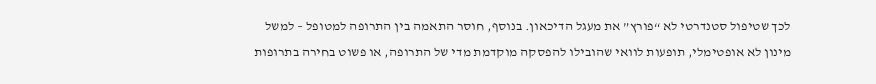לכך שטיפול סטנדרטי לא “פורץ” את מעגל הדיכאון. בנוסף, חוסר התאמה בין התרופה למטופל – למשל מינון לא אופטימלי, תופעות לוואי שהובילו להפסקה מוקדמת מדי של התרופה, או פשוט בחירה בתרופות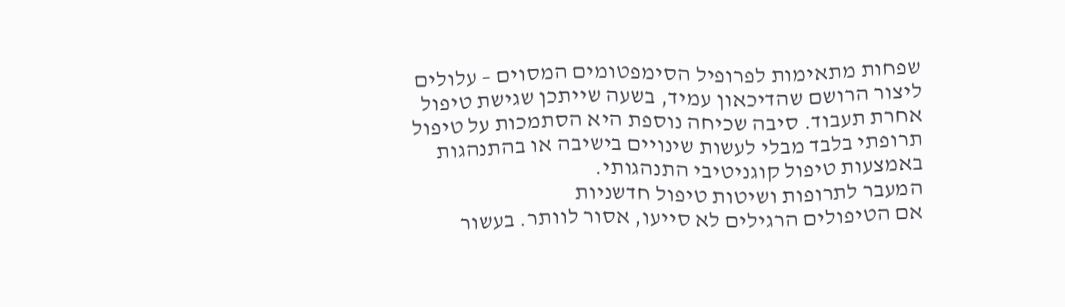שפחות מתאימות לפרופיל הסימפטומים המסוים – עלולים ליצור הרושם שהדיכאון עמיד, בשעה שייתכן שגישת טיפול אחרת תעבוד. סיבה שכיחה נוספת היא הסתמכות על טיפול תרופתי בלבד מבלי לעשות שינויים בישיבה או בהתנהגות באמצעות טיפול קוגניטיבי התנהגותי.
המעבר לתרופות ושיטות טיפול חדשניות
אם הטיפולים הרגילים לא סייעו, אסור לוותר. בעשור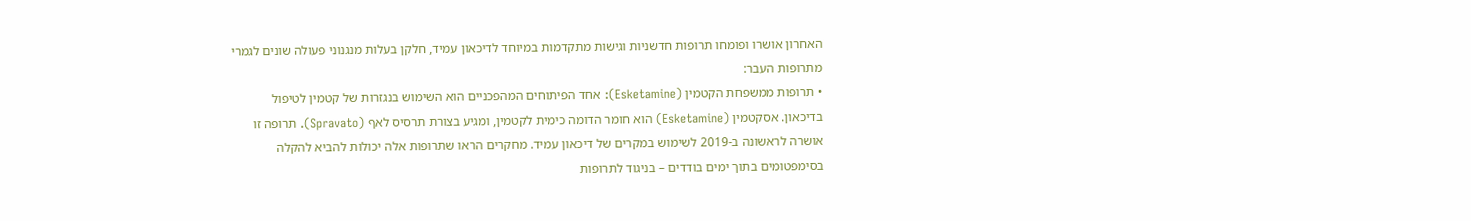האחרון אושרו ופומחו תרופות חדשניות וגישות מתקדמות במיוחד לדיכאון עמיד, חלקן בעלות מנגנוני פעולה שונים לגמרי מתרופות העבר:
• תרופות ממשפחת הקטמין (Esketamine): אחד הפיתוחים המהפכניים הוא השימוש בנגזרות של קטמין לטיפול בדיכאון. אסקטמין (Esketamine) הוא חומר הדומה כימית לקטמין, ומגיע בצורת תרסיס לאף (Spravato). תרופה זו אושרה לראשונה ב-2019 לשימוש במקרים של דיכאון עמיד. מחקרים הראו שתרופות אלה יכולות להביא להקלה בסימפטומים בתוך ימים בודדים – בניגוד לתרופות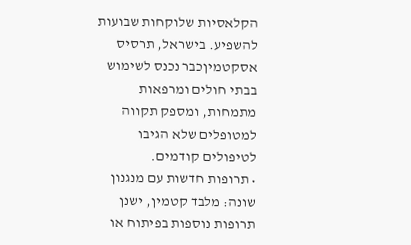הקלאסיות שלוקחות שבועות להשפיע. בישראל, תרסיס אסקטמיןכבר נכנס לשימוש בבתי חולים ומרפאות מתמחות, ומספק תקווה למטופלים שלא הגיבו לטיפולים קודמים.
• תרופות חדשות עם מנגנון שונה: מלבד קטמין, ישנן תרופות נוספות בפיתוח או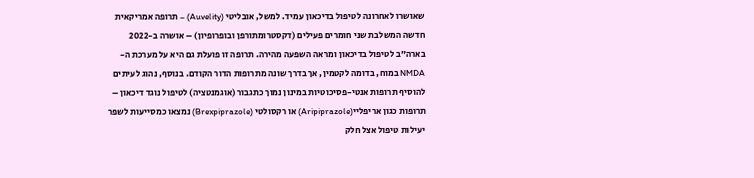שאושרו לאחרונה לטיפול בדיכאון עמיד. למשל, אובליטי (Auvelity) – תרופה אמריקאית חדשה המשלבת שני חומרים פעילים (דקסטרומתורפן ובופרופיון) – אושרה ב-2022 בארה”ב לטיפול בדיכאון ומראה השפעה מהירה. תרופה זו פועלת גם היא על מערכת ה-NMDA במוח, בדומה לקטמין, אך בדרך שונה מתרופות הדור הקודם. בנוסף, נהוג לעיתים להוסיף תרופות אנטי-פסיכוטיות במינון נמוך כתגבור (אוגמנטציה) לטיפול נוגד דיכאון – תרופות כגון אריפליי(Aripiprazole) או רקסולטי (Brexpiprazole) נמצאו כמסייעות לשפר יעילות טיפול אצל חלק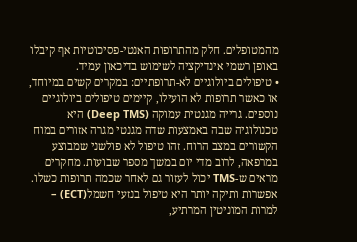מהמטופלים. חלק מהתרופות האנטי-פסיכוטיות אף קיבלו באופן רשמי אינדיקציה לשימוש בדיכאון עמיד.
• טיפולים ביולוגיים לא-תרופתיים: במקרים קשים במיוחד, או כאשר תרופות לא הועילו, קיימים טיפולים ביולוגיים נוספים. גרייה מגנטית עמוקה (Deep TMS) היא טכנולוגיה שבה באמצעות שדה מגנטי מגרה אזורים במוח הקשורים במצב הרוח. זהו טיפול לא פולשני שמבוצע במרפאה, לרוב מדי יום במשך מספר שבועות. מחקרים מראים ש-TMS יכול לעזור גם לאחר שכמה תרופות כשלו. אפשרות ותיקה יותר היא טיפול בנזעי חשמל(ECT) – למרות המוניטין המרתיע,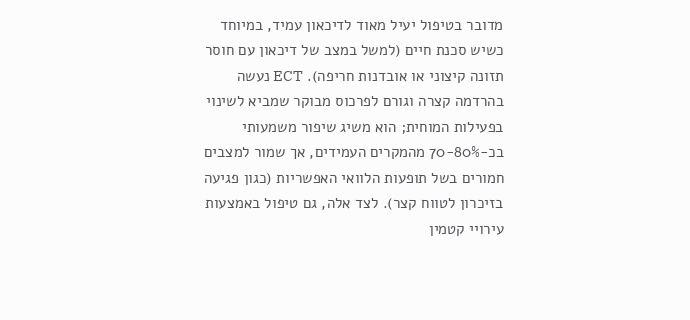מדובר בטיפול יעיל מאוד לדיכאון עמיד, במיוחד כשיש סכנת חיים (למשל במצב של דיכאון עם חוסר תזונה קיצוני או אובדנות חריפה). ECT נעשה בהרדמה קצרה וגורם לפרכוס מבוקר שמביא לשינוי בפעילות המוחית; הוא משיג שיפור משמעותי בכ-70-80% מהמקרים העמידים, אך שמור למצבים חמורים בשל תופעות הלוואי האפשריות (כגון פגיעה בזיכרון לטווח קצר). לצד אלה, גם טיפול באמצעות עירויי קטמין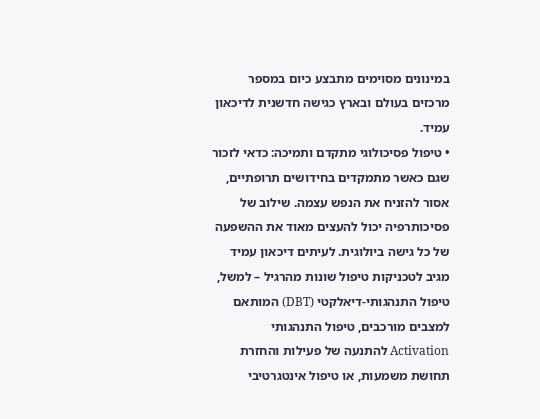במינונים מסוימים מתבצע כיום במספר מרכזים בעולם ובארץ כגישה חדשנית לדיכאון עמיד.
• טיפול פסיכולוגי מתקדם ותמיכה: כדאי לזכור שגם כאשר מתמקדים בחידושים תרופתיים, אסור להזניח את הנפש עצמה. שילוב של פסיכותרפיה יכול להעצים מאוד את ההשפעה של כל גישה ביולוגית. לעיתים דיכאון עמיד מגיב לטכניקות טיפול שונות מהרגיל – למשל, טיפול התנהגותי-דיאלקטי (DBT) המותאם למצבים מורכבים, טיפול התנהגותי Activation להתנעה של פעילות והחזרת תחושת משמעות, או טיפול אינטגרטיבי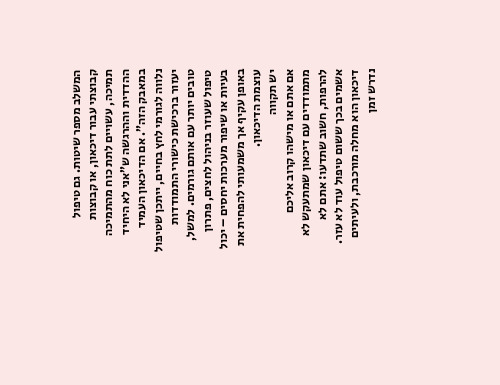המשלב מספר שיטות. גם טיפול קבוצתי עבור דיכאון, או קבוצות תמיכה, עשויים לתת כוח מהתמיכה ההדדית וההרגשה ש”אני לא היחיד במאבק הזה”. אם הדיכאון העמיד נלווה לגורמי לחץ בחיים, ייתכן שטיפול יעזור ברכישת כישורי התמודדות טובים יותר עם אותם גורמים. למשל, טיפול שעוזר בניהול לחצים, פתרון בעיות או שיפור מערכות יחסים – יכול באופן עקיף אך משמעותי להפחית את עוצמת הדיכאון.
יש תקווה
אם אתם או מישהו קרוב אליכם מתמודדים עם דיכאון שמתעקש לא להרפות, חשוב שתדעו: אתם לא אשמים בכך ששום טיפול עוד לא עזר. דיכאון הוא מחלה מורכבת, ולעיתים נדרש זמן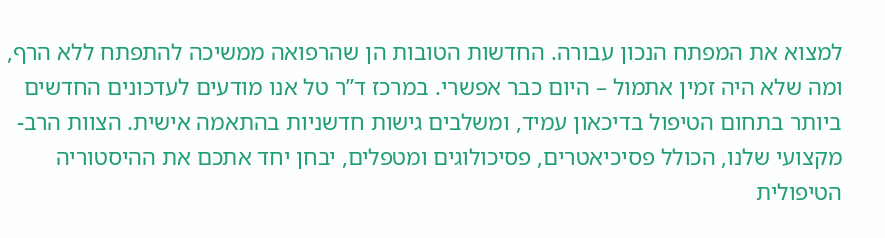למצוא את המפתח הנכון עבורה. החדשות הטובות הן שהרפואה ממשיכה להתפתח ללא הרף, ומה שלא היה זמין אתמול – היום כבר אפשרי. במרכז ד”ר טל אנו מודעים לעדכונים החדשים ביותר בתחום הטיפול בדיכאון עמיד, ומשלבים גישות חדשניות בהתאמה אישית. הצוות הרב-מקצועי שלנו, הכולל פסיכיאטרים, פסיכולוגים ומטפלים, יבחן יחד אתכם את ההיסטוריה הטיפולית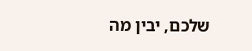שלכם, יבין מה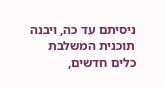ניסיתם עד כה, ויבנה תוכנית המשלבת כלים חדשים,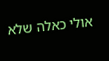אולי כאלה שלא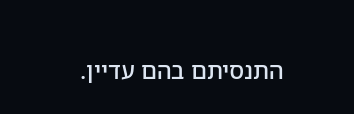התנסיתם בהם עדיין.